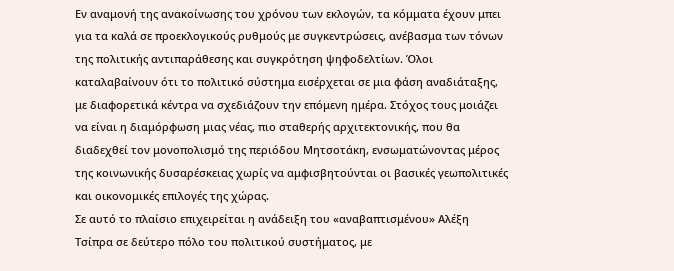Εν αναμονή της ανακοίνωσης του χρόνου των εκλογών, τα κόμματα έχουν μπει για τα καλά σε προεκλογικούς ρυθμούς με συγκεντρώσεις, ανέβασμα των τόνων της πολιτικής αντιπαράθεσης και συγκρότηση ψηφοδελτίων. Όλοι καταλαβαίνουν ότι το πολιτικό σύστημα εισέρχεται σε μια φάση αναδιάταξης, με διαφορετικά κέντρα να σχεδιάζουν την επόμενη ημέρα. Στόχος τους μοιάζει να είναι η διαμόρφωση μιας νέας, πιο σταθερής αρχιτεκτονικής, που θα διαδεχθεί τον μονοπολισμό της περιόδου Μητσοτάκη, ενσωματώνοντας μέρος της κοινωνικής δυσαρέσκειας χωρίς να αμφισβητούνται οι βασικές γεωπολιτικές και οικονομικές επιλογές της χώρας.
Σε αυτό το πλαίσιο επιχειρείται η ανάδειξη του «αναβαπτισμένου» Αλέξη Τσίπρα σε δεύτερο πόλο του πολιτικού συστήματος, με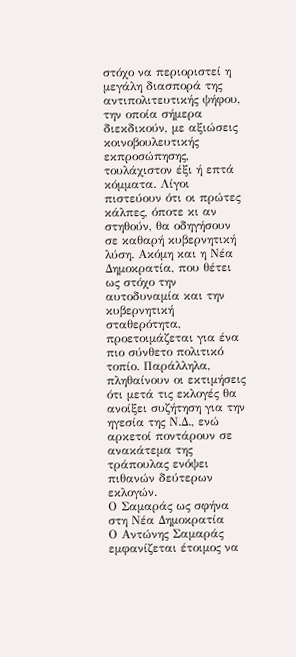στόχο να περιοριστεί η μεγάλη διασπορά της αντιπολιτευτικής ψήφου, την οποία σήμερα διεκδικούν, με αξιώσεις κοινοβουλευτικής εκπροσώπησης, τουλάχιστον έξι ή επτά κόμματα. Λίγοι πιστεύουν ότι οι πρώτες κάλπες, όποτε κι αν στηθούν, θα οδηγήσουν σε καθαρή κυβερνητική λύση. Ακόμη και η Νέα Δημοκρατία, που θέτει ως στόχο την αυτοδυναμία και την κυβερνητική σταθερότητα, προετοιμάζεται για ένα πιο σύνθετο πολιτικό τοπίο. Παράλληλα, πληθαίνουν οι εκτιμήσεις ότι μετά τις εκλογές θα ανοίξει συζήτηση για την ηγεσία της Ν.Δ., ενώ αρκετοί ποντάρουν σε ανακάτεμα της τράπουλας ενόψει πιθανών δεύτερων εκλογών.
Ο Σαμαράς ως σφήνα στη Νέα Δημοκρατία
Ο Αντώνης Σαμαράς εμφανίζεται έτοιμος να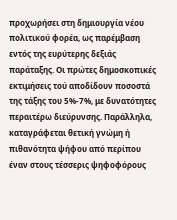προχωρήσει στη δημιουργία νέου πολιτικού φορέα, ως παρέμβαση εντός της ευρύτερης δεξιάς παράταξης. Οι πρώτες δημοσκοπικές εκτιμήσεις τού αποδίδουν ποσοστά της τάξης του 5%-7%, με δυνατότητες περαιτέρω διεύρυνσης. Παράλληλα, καταγράφεται θετική γνώμη ή πιθανότητα ψήφου από περίπου έναν στους τέσσερις ψηφοφόρους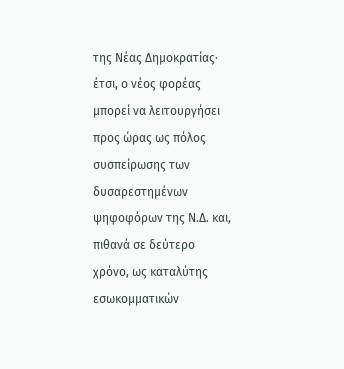της Νέας Δημοκρατίας· έτσι, ο νέος φορέας μπορεί να λειτουργήσει προς ώρας ως πόλος συσπείρωσης των δυσαρεστημένων ψηφοφόρων της Ν.Δ. και, πιθανά σε δεύτερο χρόνο, ως καταλύτης εσωκομματικών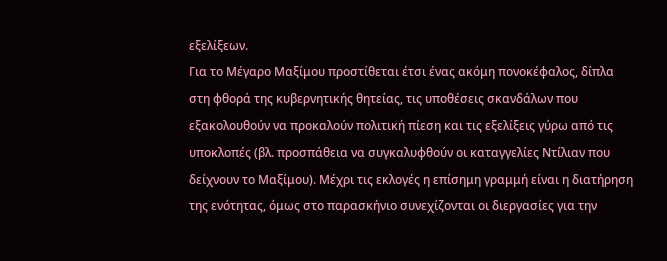εξελίξεων.
Για το Μέγαρο Μαξίμου προστίθεται έτσι ένας ακόμη πονοκέφαλος, δίπλα στη φθορά της κυβερνητικής θητείας, τις υποθέσεις σκανδάλων που εξακολουθούν να προκαλούν πολιτική πίεση και τις εξελίξεις γύρω από τις υποκλοπές (βλ. προσπάθεια να συγκαλυφθούν οι καταγγελίες Ντίλιαν που δείχνουν το Μαξίμου). Μέχρι τις εκλογές η επίσημη γραμμή είναι η διατήρηση της ενότητας, όμως στο παρασκήνιο συνεχίζονται οι διεργασίες για την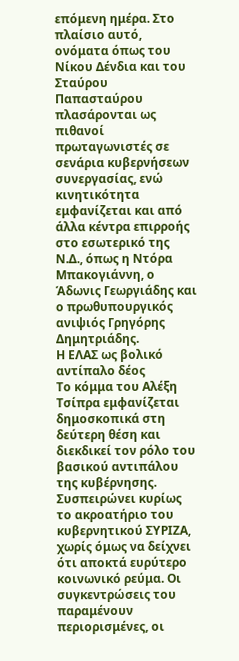επόμενη ημέρα. Στο πλαίσιο αυτό, ονόματα όπως του Νίκου Δένδια και του Σταύρου Παπασταύρου πλασάρονται ως πιθανοί πρωταγωνιστές σε σενάρια κυβερνήσεων συνεργασίας, ενώ κινητικότητα εμφανίζεται και από άλλα κέντρα επιρροής στο εσωτερικό της Ν.Δ., όπως η Ντόρα Μπακογιάννη, ο Άδωνις Γεωργιάδης και ο πρωθυπουργικός ανιψιός Γρηγόρης Δημητριάδης.
Η ΕΛΑΣ ως βολικό αντίπαλο δέος
Το κόμμα του Αλέξη Τσίπρα εμφανίζεται δημοσκοπικά στη δεύτερη θέση και διεκδικεί τον ρόλο του βασικού αντιπάλου της κυβέρνησης. Συσπειρώνει κυρίως το ακροατήριο του κυβερνητικού ΣΥΡΙΖΑ, χωρίς όμως να δείχνει ότι αποκτά ευρύτερο κοινωνικό ρεύμα. Οι συγκεντρώσεις του παραμένουν περιορισμένες, οι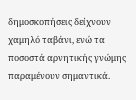δημοσκοπήσεις δείχνουν χαμηλό ταβάνι, ενώ τα ποσοστά αρνητικής γνώμης παραμένουν σημαντικά.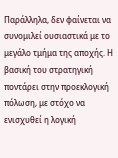Παράλληλα, δεν φαίνεται να συνομιλεί ουσιαστικά με το μεγάλο τμήμα της αποχής. Η βασική του στρατηγική ποντάρει στην προεκλογική πόλωση, με στόχο να ενισχυθεί η λογική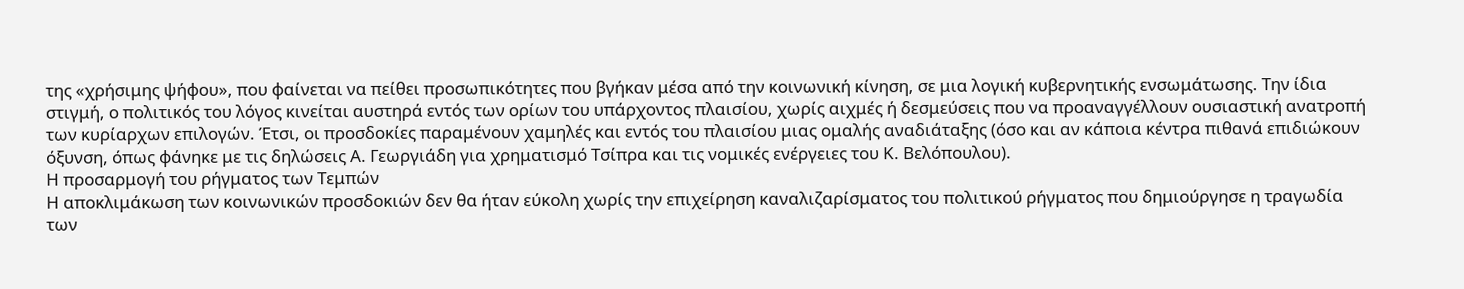της «χρήσιμης ψήφου», που φαίνεται να πείθει προσωπικότητες που βγήκαν μέσα από την κοινωνική κίνηση, σε μια λογική κυβερνητικής ενσωμάτωσης. Την ίδια στιγμή, ο πολιτικός του λόγος κινείται αυστηρά εντός των ορίων του υπάρχοντος πλαισίου, χωρίς αιχμές ή δεσμεύσεις που να προαναγγέλλουν ουσιαστική ανατροπή των κυρίαρχων επιλογών. Έτσι, οι προσδοκίες παραμένουν χαμηλές και εντός του πλαισίου μιας ομαλής αναδιάταξης (όσο και αν κάποια κέντρα πιθανά επιδιώκουν όξυνση, όπως φάνηκε με τις δηλώσεις Α. Γεωργιάδη για χρηματισμό Τσίπρα και τις νομικές ενέργειες του Κ. Βελόπουλου).
Η προσαρμογή του ρήγματος των Τεμπών
Η αποκλιμάκωση των κοινωνικών προσδοκιών δεν θα ήταν εύκολη χωρίς την επιχείρηση καναλιζαρίσματος του πολιτικού ρήγματος που δημιούργησε η τραγωδία των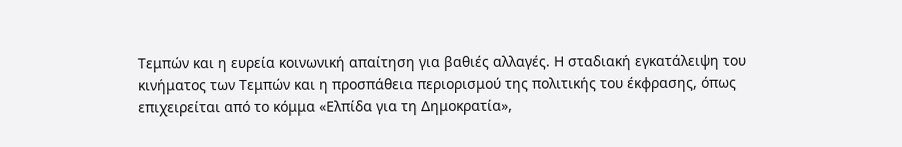Τεμπών και η ευρεία κοινωνική απαίτηση για βαθιές αλλαγές. Η σταδιακή εγκατάλειψη του κινήματος των Τεμπών και η προσπάθεια περιορισμού της πολιτικής του έκφρασης, όπως επιχειρείται από το κόμμα «Ελπίδα για τη Δημοκρατία»,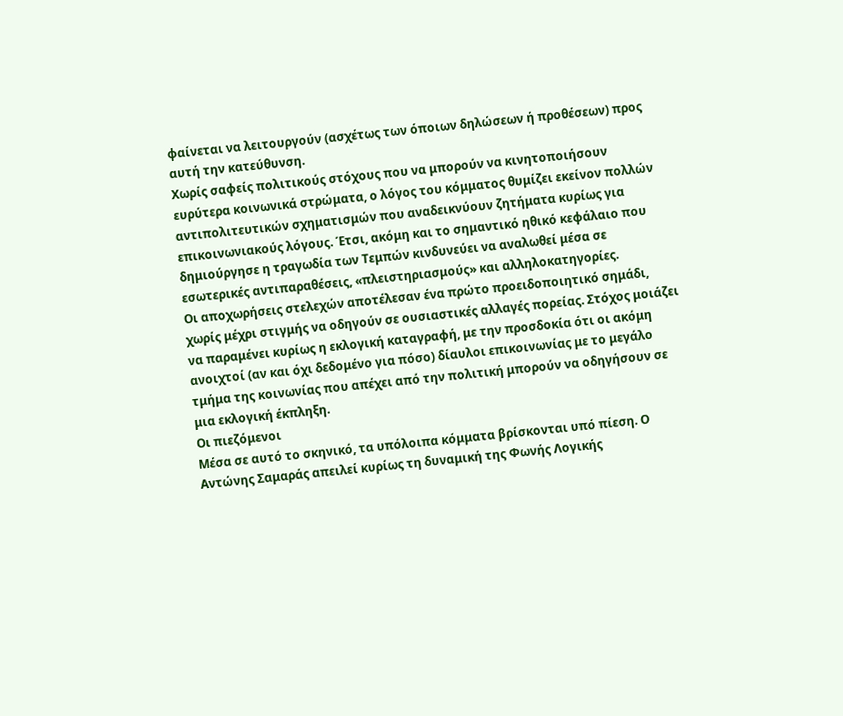φαίνεται να λειτουργούν (ασχέτως των όποιων δηλώσεων ή προθέσεων) προς αυτή την κατεύθυνση.
Χωρίς σαφείς πολιτικούς στόχους που να μπορούν να κινητοποιήσουν ευρύτερα κοινωνικά στρώματα, ο λόγος του κόμματος θυμίζει εκείνον πολλών αντιπολιτευτικών σχηματισμών που αναδεικνύουν ζητήματα κυρίως για επικοινωνιακούς λόγους. Έτσι, ακόμη και το σημαντικό ηθικό κεφάλαιο που δημιούργησε η τραγωδία των Τεμπών κινδυνεύει να αναλωθεί μέσα σε εσωτερικές αντιπαραθέσεις, «πλειστηριασμούς» και αλληλοκατηγορίες.
Οι αποχωρήσεις στελεχών αποτέλεσαν ένα πρώτο προειδοποιητικό σημάδι, χωρίς μέχρι στιγμής να οδηγούν σε ουσιαστικές αλλαγές πορείας. Στόχος μοιάζει να παραμένει κυρίως η εκλογική καταγραφή, με την προσδοκία ότι οι ακόμη ανοιχτοί (αν και όχι δεδομένο για πόσο) δίαυλοι επικοινωνίας με το μεγάλο τμήμα της κοινωνίας που απέχει από την πολιτική μπορούν να οδηγήσουν σε μια εκλογική έκπληξη.
Οι πιεζόμενοι
Μέσα σε αυτό το σκηνικό, τα υπόλοιπα κόμματα βρίσκονται υπό πίεση. Ο Αντώνης Σαμαράς απειλεί κυρίως τη δυναμική της Φωνής Λογικής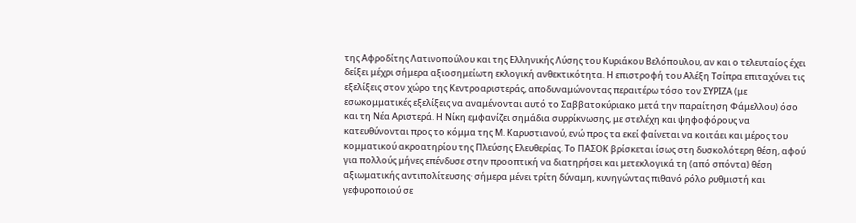της Αφροδίτης Λατινοπούλου και της Ελληνικής Λύσης του Κυριάκου Βελόπουλου, αν και ο τελευταίος έχει δείξει μέχρι σήμερα αξιοσημείωτη εκλογική ανθεκτικότητα. Η επιστροφή του Αλέξη Τσίπρα επιταχύνει τις εξελίξεις στον χώρο της Κεντροαριστεράς, αποδυναμώνοντας περαιτέρω τόσο τον ΣΥΡΙΖΑ (με εσωκομματικές εξελίξεις να αναμένονται αυτό το Σαββατοκύριακο μετά την παραίτηση Φάμελλου) όσο και τη Νέα Αριστερά. Η Νίκη εμφανίζει σημάδια συρρίκνωσης, με στελέχη και ψηφοφόρους να κατευθύνονται προς το κόμμα της Μ. Καρυστιανού, ενώ προς τα εκεί φαίνεται να κοιτάει και μέρος του κομματικού ακροατηρίου της Πλεύσης Ελευθερίας. Το ΠΑΣΟΚ βρίσκεται ίσως στη δυσκολότερη θέση, αφού για πολλούς μήνες επένδυσε στην προοπτική να διατηρήσει και μετεκλογικά τη (από σπόντα) θέση αξιωματικής αντιπολίτευσης· σήμερα μένει τρίτη δύναμη, κυνηγώντας πιθανό ρόλο ρυθμιστή και γεφυροποιού σε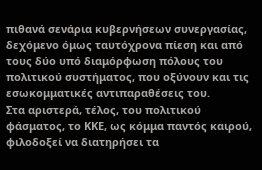πιθανά σενάρια κυβερνήσεων συνεργασίας, δεχόμενο όμως ταυτόχρονα πίεση και από τους δύο υπό διαμόρφωση πόλους του πολιτικού συστήματος, που οξύνουν και τις εσωκομματικές αντιπαραθέσεις του.
Στα αριστερά, τέλος, του πολιτικού φάσματος, το ΚΚΕ, ως κόμμα παντός καιρού, φιλοδοξεί να διατηρήσει τα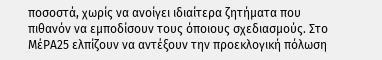ποσοστά, χωρίς να ανοίγει ιδιαίτερα ζητήματα που πιθανόν να εμποδίσουν τους όποιους σχεδιασμούς. Στο ΜέΡΑ25 ελπίζουν να αντέξουν την προεκλογική πόλωση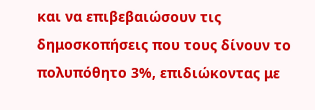και να επιβεβαιώσουν τις δημοσκοπήσεις που τους δίνουν το πολυπόθητο 3%, επιδιώκοντας με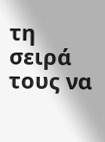τη σειρά τους να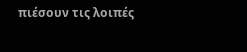πιέσουν τις λοιπές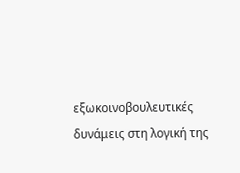εξωκοινοβουλευτικές δυνάμεις στη λογική της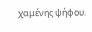χαμένης ψήφου.